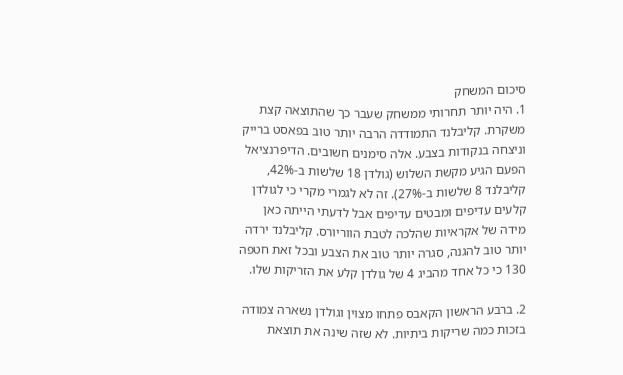סיכום המשחק
1. היה יותר תחרותי ממשחק שעבר כך שהתוצאה קצת משקרת. קליבלנד התמודדה הרבה יותר טוב בפאסט ברייק וניצחה בנקודות בצבע. אלה סימנים חשובים. הדיפרנציאל הפעם הגיע מקשת השלוש (גולדן 18 שלשות ב-42%, קליבלנד 8 שלשות ב-27%). זה לא לגמרי מקרי כי לגולדן קלעים עדיפים ומבטים עדיפים אבל לדעתי הייתה כאן מידה של אקראיות שהלכה לטבת הווריורס. קליבלנד ירדה יותר טוב להגנה, סגרה יותר טוב את הצבע ובכל זאת חטפה 130 כי כל אחד מהביג 4 של גולדן קלע את הזריקות שלו.

2. ברבע הראשון הקאבס פתחו מצוין וגולדן נשארה צמודה בזכות כמה שריקות ביתיות. לא שזה שינה את תוצאת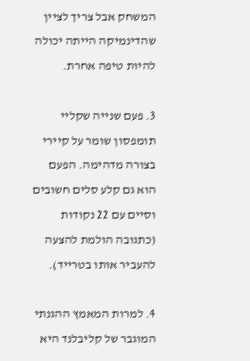המשחק אבל צריך לציין שהדינמיקה הייתה יכולה להיות טיפה אחרת.

3. פעם שנייה שקליי תומפסון שומר על קיירי בצורה מדהימה. הפעם הוא גם קלע סלים חשובים וסיים עם 22 נקודות (כתגובה הולמת להצעה להעביר אותו בטרייד).

4. למרות המאמץ ההגנתי המוגבר של קליבלנד היא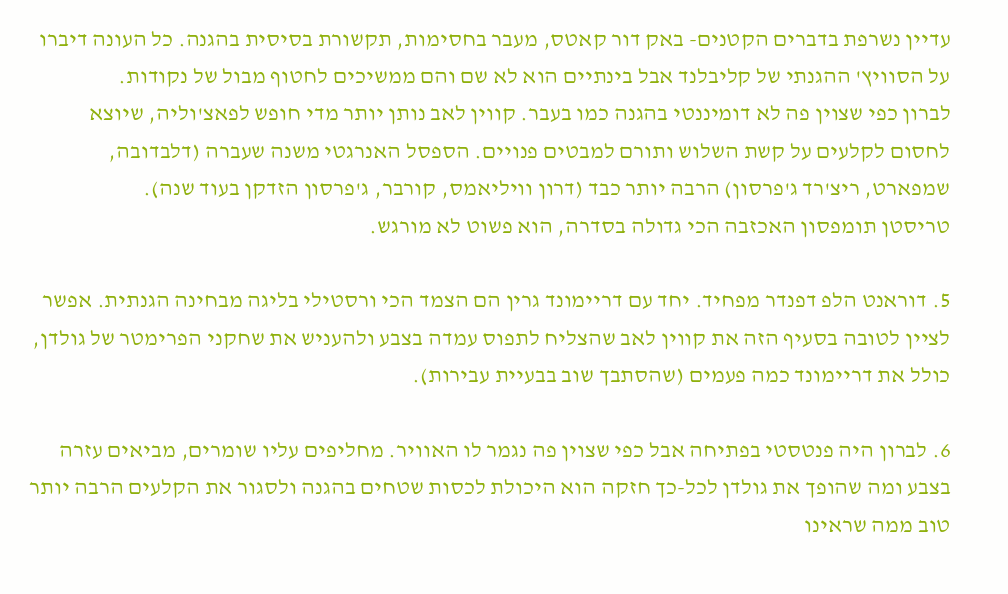עדיין נשרפת בדברים הקטנים- באק דור קאטס, מעבר בחסימות, תקשורת בסיסית בהגנה. כל העונה דיברו על הסוויץ' ההגנתי של קליבלנד אבל בינתיים הוא לא שם והם ממשיכים לחטוף מבול של נקודות.
לברון כפי שצוין פה לא דומיננטי בהגנה כמו בעבר. קווין לאב נותן יותר מדי חופש לפאצ'וליה, שיוצא לחסום לקלעים על קשת השלוש ותורם למבטים פנויים. הספסל האנרגטי משנה שעברה (דלבדובה, שמפארט, ריצ'רד ג'פרסון) הרבה יותר כבד (דרון וויליאמס, קורבר, ג'פרסון הזדקן בעוד שנה).
טריסטן תומפסון האכזבה הכי גדולה בסדרה, הוא פשוט לא מורגש.

5. דוראנט הלפ דפנדר מפחיד. יחד עם דריימונד גרין הם הצמד הכי ורסטילי בליגה מבחינה הגנתית. אפשר לציין לטובה בסעיף הזה את קווין לאב שהצליח לתפוס עמדה בצבע ולהעניש את שחקני הפרימטר של גולדן, כולל את דריימונד כמה פעמים (שהסתבך שוב בבעיית עבירות).

6. לברון היה פנטסטי בפתיחה אבל כפי שצוין פה נגמר לו האוויר. מחליפים עליו שומרים, מביאים עזרה בצבע ומה שהופך את גולדן לכל-כך חזקה הוא היכולת לכסות שטחים בהגנה ולסגור את הקלעים הרבה יותר טוב ממה שראינו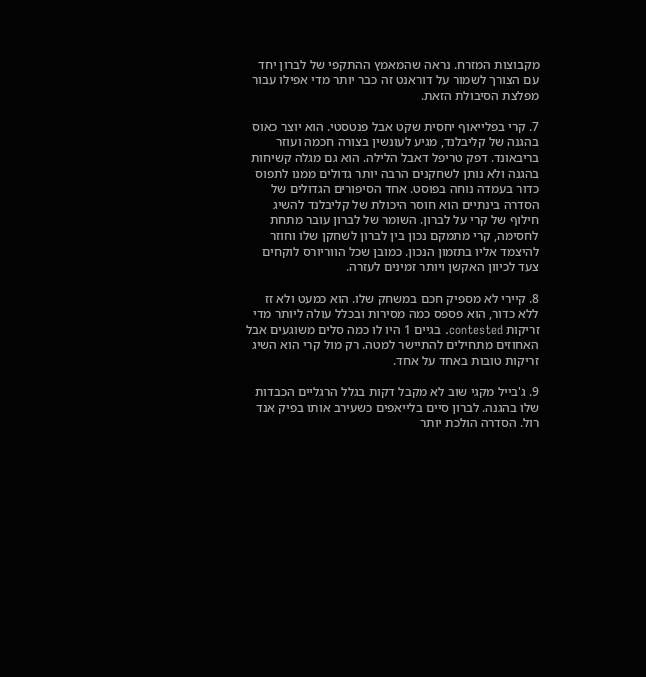מקבוצות המזרח. נראה שהמאמץ ההתקפי של לברון יחד עם הצורך לשמור על דוראנט זה כבר יותר מדי אפילו עבור מפלצת הסיבולת הזאת.

7. קרי בפלייאוף יחסית שקט אבל פנטסטי. הוא יוצר כאוס בהגנה של קליבלנד, מגיע לעונשין בצורה חכמה ועוזר בריבאונד. דפק טריפל דאבל הלילה. הוא גם מגלה קשיחות בהגנה ולא נותן לשחקנים הרבה יותר גדולים ממנו לתפוס כדור בעמדה נוחה בפוסט. אחד הסיפורים הגדולים של הסדרה בינתיים הוא חוסר היכולת של קליבלנד להשיג חילוף של קרי על לברון. השומר של לברון עובר מתחת לחסימה, קרי מתמקם נכון בין לברון לשחקן שלו וחוזר להיצמד אליו בתזמון הנכון. כמובן שכל הווריורס לוקחים צעד לכיוון האקשן ויותר זמינים לעזרה.

8. קיירי לא מספיק חכם במשחק שלו. הוא כמעט ולא זז ללא כדור, הוא פספס כמה מסירות ובכלל עולה ליותר מדי זריקות contested. בגיים 1 היו לו כמה סלים משוגעים אבל האחוזים מתחילים להתיישר למטה. רק מול קרי הוא השיג זריקות טובות באחד על אחד.

9. ג'בייל מקגי שוב לא מקבל דקות בגלל הרגליים הכבדות שלו בהגנה. לברון סיים בלייאפים כשעירב אותו בפיק אנד רול. הסדרה הולכת יותר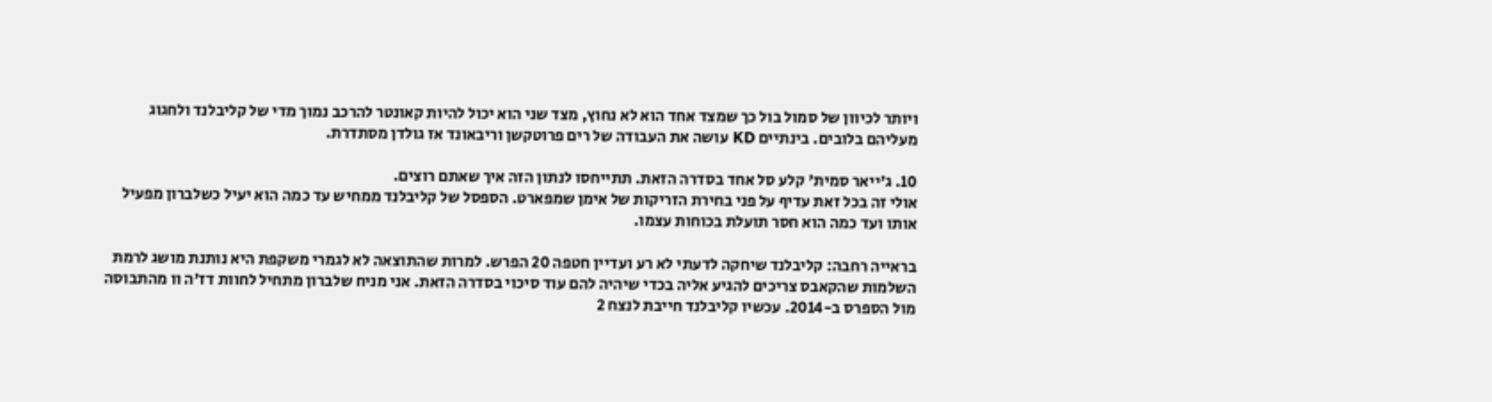ויותר לכיוון של סמול בול כך שמצד אחד הוא לא נחוץ, מצד שני הוא יכול להיות קאונטר להרכב נמוך מדי של קליבלנד ולחגוג מעליהם בלובים. בינתיים KD עושה את העבודה של רים פרוטקשן וריבאונד אז גולדן מסתדרת.

10. ג'ייאר סמית' קלע סל אחד בסדרה הזאת. תתייחסו לנתון הזה איך שאתם רוצים.
אולי זה בכל זאת עדיף על פני בחירת הזריקות של אימן שמפארט. הספסל של קליבלנד ממחיש עד כמה הוא יעיל כשלברון מפעיל אותו ועד כמה הוא חסר תועלת בכוחות עצמו.

בראייה רחבה: קליבלנד שיחקה לדעתי לא רע ועדיין חטפה 20 הפרש. למרות שהתוצאה לא לגמרי משקפת היא נותנת מושג לרמת השלמות שהקאבס צריכים להגיע אליה בכדי שיהיה להם עוד סיכוי בסדרה הזאת. אני מניח שלברון מתחיל לחוות דז'ה וו מהתבוסה מול הספרס ב-2014. עכשיו קליבלנד חייבת לנצח 2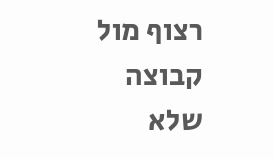רצוף מול קבוצה שלא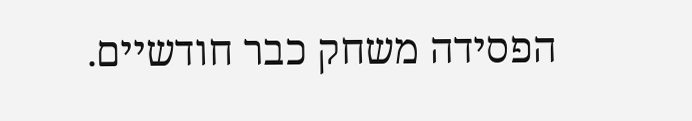הפסידה משחק כבר חודשיים.